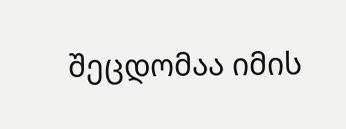შეცდომაა იმის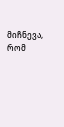მიჩნევა, რომ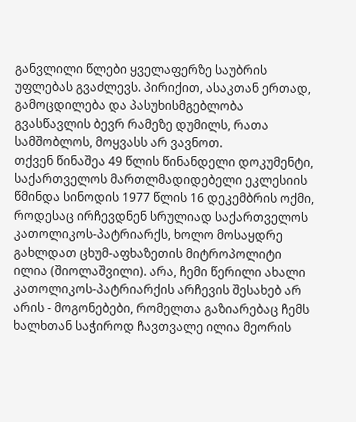განვლილი წლები ყველაფერზე საუბრის უფლებას გვაძლევს. პირიქით, ასაკთან ერთად, გამოცდილება და პასუხისმგებლობა გვასწავლის ბევრ რამეზე დუმილს, რათა სამშობლოს, მოყვასს არ ვავნოთ.
თქვენ წინაშეა 49 წლის წინანდელი დოკუმენტი, საქართველოს მართლმადიდებელი ეკლესიის წმინდა სინოდის 1977 წლის 16 დეკემბრის ოქმი, როდესაც ირჩევდნენ სრულიად საქართველოს კათოლიკოს-პატრიარქს, ხოლო მოსაყდრე გახლდათ ცხუმ-აფხაზეთის მიტროპოლიტი ილია (შიოლაშვილი). არა, ჩემი წერილი ახალი კათოლიკოს-პატრიარქის არჩევის შესახებ არ არის - მოგონებები, რომელთა გაზიარებაც ჩემს ხალხთან საჭიროდ ჩავთვალე ილია მეორის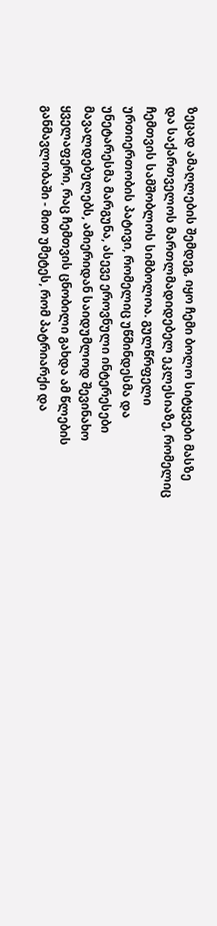ზეცად ამაღლების შემდეგ, იყო ჩემი ბოლო სიტყვები მასზე და საქართველოს მართლმადიდებელ ეკლესიაზე, რომელიც ჩემთვის სამშობლოს სიმბოლოა. გულწრფელი ურთიერთობის პატივი, რომელიც უწმინდესმა და უნეტარესმა მარგუნა, ასევე ეროვნული ინტერესები მავალდებულებს, ამიერიდან საიდუმლოდ შევინახო ყველაფერი, რაც ჩემთვის ცნობილი გახდა ამ წლების განმავლობაში - მით უმეტეს, რომ პატრიარქი და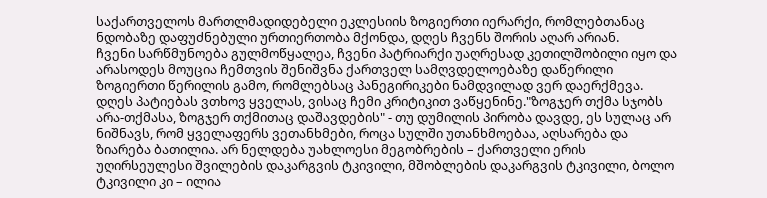საქართველოს მართლმადიდებელი ეკლესიის ზოგიერთი იერარქი, რომლებთანაც ნდობაზე დაფუძნებული ურთიერთობა მქონდა, დღეს ჩვენს შორის აღარ არიან.
ჩვენი სარწმუნოება გულმოწყალეა, ჩვენი პატრიარქი უაღრესად კეთილშობილი იყო და არასოდეს მოუცია ჩემთვის შენიშვნა ქართველ სამღვდელოებაზე დაწერილი ზოგიერთი წერილის გამო, რომლებსაც პანეგირიკები ნამდვილად ვერ დაერქმევა. დღეს პატიებას ვთხოვ ყველას, ვისაც ჩემი კრიტიკით ვაწყენინე."ზოგჯერ თქმა სჯობს არა-თქმასა, ზოგჯერ თქმითაც დაშავდების" - თუ დუმილის პირობა დავდე, ეს სულაც არ ნიშნავს, რომ ყველაფერს ვეთანხმები, როცა სულში უთანხმოებაა, აღსარება და ზიარება ბათილია. არ ნელდება უახლოესი მეგობრების – ქართველი ერის უღირსეულესი შვილების დაკარგვის ტკივილი, მშობლების დაკარგვის ტკივილი, ბოლო ტკივილი კი – ილია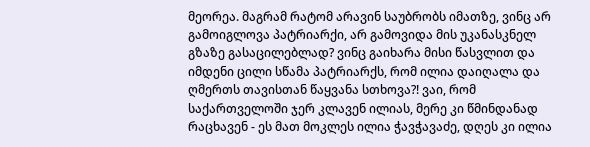მეორეა. მაგრამ რატომ არავინ საუბრობს იმათზე, ვინც არ გამოიგლოვა პატრიარქი, არ გამოვიდა მის უკანასკნელ გზაზე გასაცილებლად? ვინც გაიხარა მისი წასვლით და იმდენი ცილი სწამა პატრიარქს, რომ ილია დაიღალა და ღმერთს თავისთან წაყვანა სთხოვა?! ვაი, რომ საქართველოში ჯერ კლავენ ილიას, მერე კი წმინდანად რაცხავენ - ეს მათ მოკლეს ილია ჭავჭავაძე, დღეს კი ილია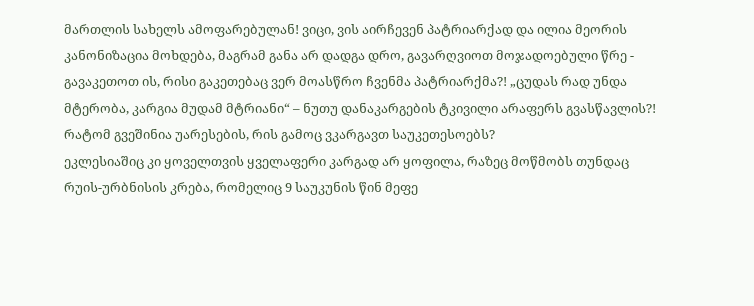მართლის სახელს ამოფარებულან! ვიცი, ვის აირჩევენ პატრიარქად და ილია მეორის კანონიზაცია მოხდება, მაგრამ განა არ დადგა დრო, გავარღვიოთ მოჯადოებული წრე - გავაკეთოთ ის, რისი გაკეთებაც ვერ მოასწრო ჩვენმა პატრიარქმა?! „ცუდას რად უნდა მტერობა, კარგია მუდამ მტრიანი“ – ნუთუ დანაკარგების ტკივილი არაფერს გვასწავლის?! რატომ გვეშინია უარესების, რის გამოც ვკარგავთ საუკეთესოებს?
ეკლესიაშიც კი ყოველთვის ყველაფერი კარგად არ ყოფილა, რაზეც მოწმობს თუნდაც რუის-ურბნისის კრება, რომელიც 9 საუკუნის წინ მეფე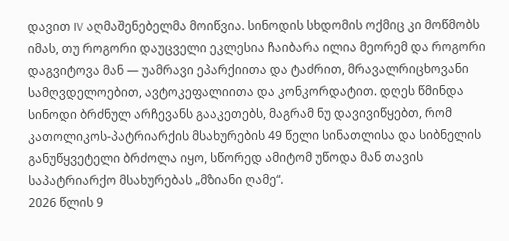დავით IV აღმაშენებელმა მოიწვია. სინოდის სხდომის ოქმიც კი მოწმობს იმას, თუ როგორი დაუცველი ეკლესია ჩაიბარა ილია მეორემ და როგორი დაგვიტოვა მან — უამრავი ეპარქიითა და ტაძრით, მრავალრიცხოვანი სამღვდელოებით, ავტოკეფალიითა და კონკორდატით. დღეს წმინდა სინოდი ბრძნულ არჩევანს გააკეთებს, მაგრამ ნუ დავივიწყებთ, რომ კათოლიკოს-პატრიარქის მსახურების 49 წელი სინათლისა და სიბნელის განუწყვეტელი ბრძოლა იყო, სწორედ ამიტომ უწოდა მან თავის საპატრიარქო მსახურებას „მზიანი ღამე“.
2026 წლის 9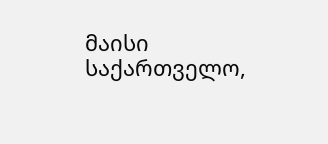მაისი
საქართველო,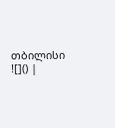თბილისი
![]() |